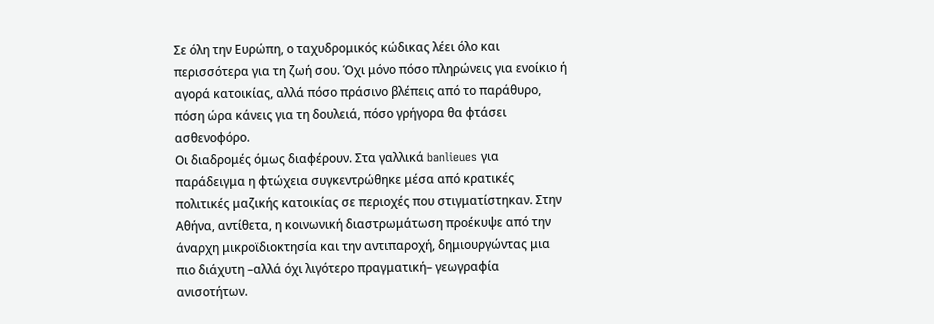Σε όλη την Ευρώπη, ο ταχυδρομικός κώδικας λέει όλο και περισσότερα για τη ζωή σου. Όχι μόνο πόσο πληρώνεις για ενοίκιο ή αγορά κατοικίας, αλλά πόσο πράσινο βλέπεις από το παράθυρο, πόση ώρα κάνεις για τη δουλειά, πόσο γρήγορα θα φτάσει ασθενοφόρο.
Οι διαδρομές όμως διαφέρουν. Στα γαλλικά banlieues για παράδειγμα η φτώχεια συγκεντρώθηκε μέσα από κρατικές πολιτικές μαζικής κατοικίας σε περιοχές που στιγματίστηκαν. Στην Αθήνα, αντίθετα, η κοινωνική διαστρωμάτωση προέκυψε από την άναρχη μικροϊδιοκτησία και την αντιπαροχή, δημιουργώντας μια πιο διάχυτη –αλλά όχι λιγότερο πραγματική– γεωγραφία ανισοτήτων.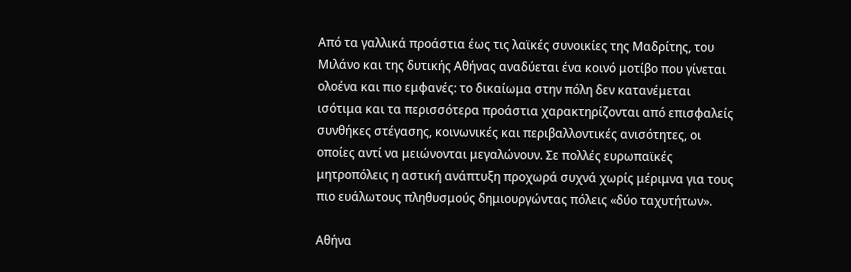Από τα γαλλικά προάστια έως τις λαϊκές συνοικίες της Μαδρίτης, του Μιλάνο και της δυτικής Αθήνας αναδύεται ένα κοινό μοτίβο που γίνεται ολοένα και πιο εμφανές: το δικαίωμα στην πόλη δεν κατανέμεται ισότιμα και τα περισσότερα προάστια χαρακτηρίζονται από επισφαλείς συνθήκες στέγασης, κοινωνικές και περιβαλλοντικές ανισότητες, οι οποίες αντί να μειώνονται μεγαλώνουν. Σε πολλές ευρωπαϊκές μητροπόλεις η αστική ανάπτυξη προχωρά συχνά χωρίς μέριμνα για τους πιο ευάλωτους πληθυσμούς δημιουργώντας πόλεις «δύο ταχυτήτων».

Αθήνα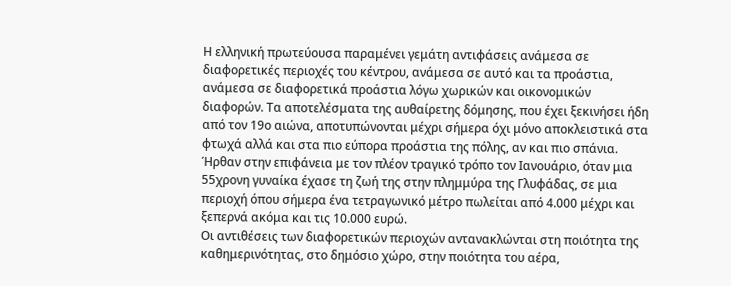Η ελληνική πρωτεύουσα παραμένει γεμάτη αντιφάσεις ανάμεσα σε διαφορετικές περιοχές του κέντρου, ανάμεσα σε αυτό και τα προάστια, ανάμεσα σε διαφορετικά προάστια λόγω χωρικών και οικονομικών διαφορών. Τα αποτελέσματα της αυθαίρετης δόμησης, που έχει ξεκινήσει ήδη από τον 19ο αιώνα, αποτυπώνονται μέχρι σήμερα όχι μόνο αποκλειστικά στα φτωχά αλλά και στα πιο εύπορα προάστια της πόλης, αν και πιο σπάνια. Ήρθαν στην επιφάνεια με τον πλέον τραγικό τρόπο τον Ιανουάριο, όταν μια 55χρονη γυναίκα έχασε τη ζωή της στην πλημμύρα της Γλυφάδας, σε μια περιοχή όπου σήμερα ένα τετραγωνικό μέτρο πωλείται από 4.000 μέχρι και ξεπερνά ακόμα και τις 10.000 ευρώ.
Οι αντιθέσεις των διαφορετικών περιοχών αντανακλώνται στη ποιότητα της καθημερινότητας, στο δημόσιο χώρο, στην ποιότητα του αέρα,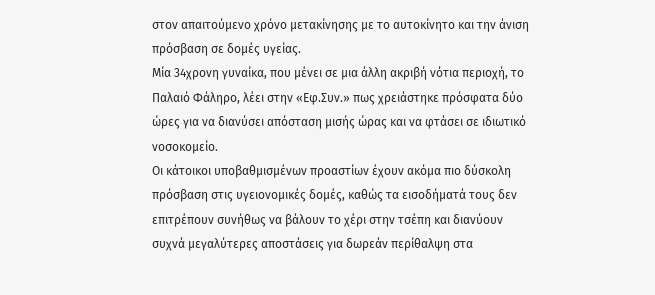στον απαιτούμενο χρόνο μετακίνησης με το αυτοκίνητο και την άνιση πρόσβαση σε δομές υγείας.
Μία 34χρονη γυναίκα, που μένει σε μια άλλη ακριβή νότια περιοχή, το Παλαιό Φάληρο, λέει στην «Εφ.Συν.» πως χρειάστηκε πρόσφατα δύο ώρες για να διανύσει απόσταση μισής ώρας και να φτάσει σε ιδιωτικό νοσοκομείο.
Οι κάτοικοι υποβαθμισμένων προαστίων έχουν ακόμα πιο δύσκολη πρόσβαση στις υγειονομικές δομές, καθώς τα εισοδήματά τους δεν επιτρέπουν συνήθως να βάλουν το χέρι στην τσέπη και διανύουν συχνά μεγαλύτερες αποστάσεις για δωρεάν περίθαλψη στα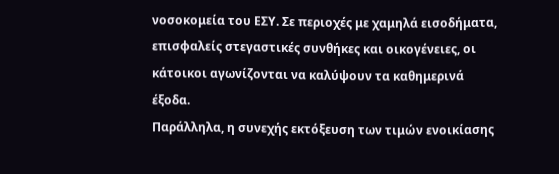νοσοκομεία του ΕΣΥ. Σε περιοχές με χαμηλά εισοδήματα, επισφαλείς στεγαστικές συνθήκες και οικογένειες, οι κάτοικοι αγωνίζονται να καλύψουν τα καθημερινά έξοδα.
Παράλληλα, η συνεχής εκτόξευση των τιμών ενοικίασης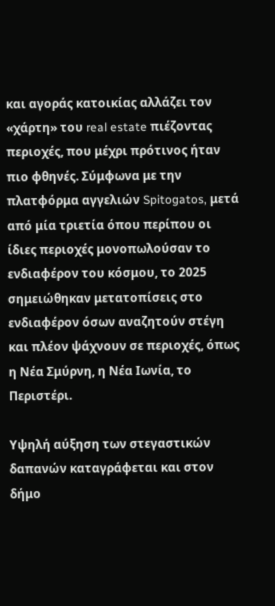και αγοράς κατοικίας αλλάζει τον «χάρτη» του real estate πιέζοντας περιοχές, που μέχρι πρότινος ήταν πιο φθηνές. Σύμφωνα με την πλατφόρμα αγγελιών Spitogatos, μετά από μία τριετία όπου περίπου οι ίδιες περιοχές μονοπωλούσαν το ενδιαφέρον του κόσμου, το 2025 σημειώθηκαν μετατοπίσεις στο ενδιαφέρον όσων αναζητούν στέγη και πλέον ψάχνουν σε περιοχές, όπως η Νέα Σμύρνη, η Νέα Ιωνία, το Περιστέρι.

Υψηλή αύξηση των στεγαστικών δαπανών καταγράφεται και στον δήμο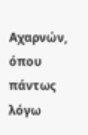Αχαρνών, όπου πάντως λόγω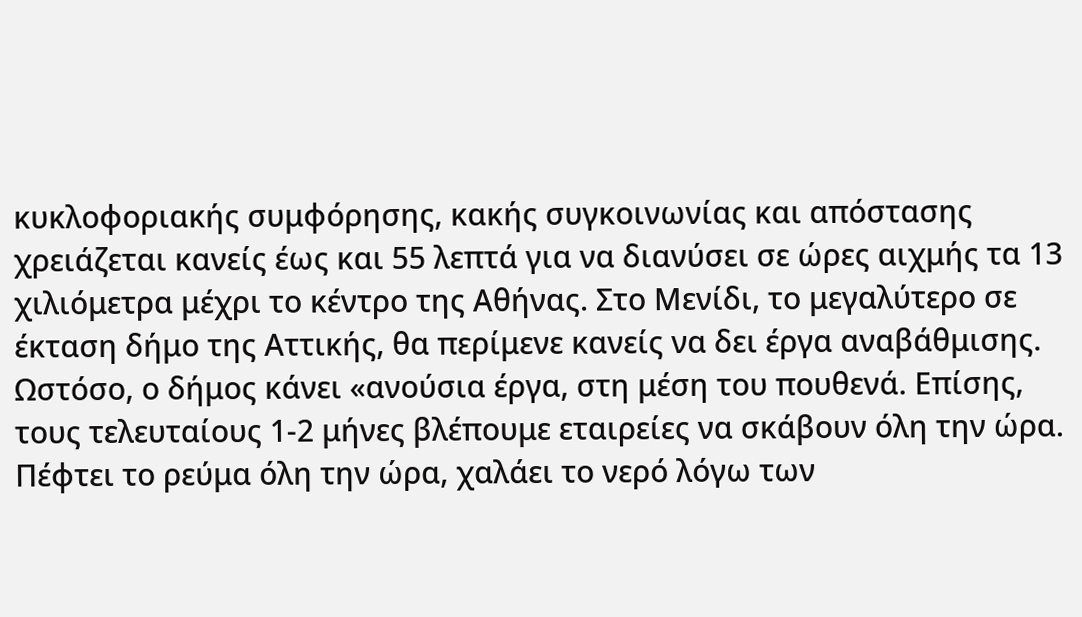κυκλοφοριακής συμφόρησης, κακής συγκοινωνίας και απόστασης χρειάζεται κανείς έως και 55 λεπτά για να διανύσει σε ώρες αιχμής τα 13 χιλιόμετρα μέχρι το κέντρο της Αθήνας. Στο Μενίδι, το μεγαλύτερο σε έκταση δήμο της Αττικής, θα περίμενε κανείς να δει έργα αναβάθμισης. Ωστόσο, ο δήμος κάνει «ανούσια έργα, στη μέση του πουθενά. Επίσης, τους τελευταίους 1-2 μήνες βλέπουμε εταιρείες να σκάβουν όλη την ώρα. Πέφτει το ρεύμα όλη την ώρα, χαλάει το νερό λόγω των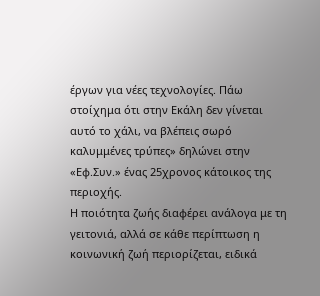έργων για νέες τεχνολογίες. Πάω στοίχημα ότι στην Εκάλη δεν γίνεται αυτό το χάλι, να βλέπεις σωρό καλυμμένες τρύπες» δηλώνει στην «Εφ.Συν.» ένας 25χρονος κάτοικος της περιοχής.
Η ποιότητα ζωής διαφέρει ανάλογα με τη γειτονιά, αλλά σε κάθε περίπτωση η κοινωνική ζωή περιορίζεται, ειδικά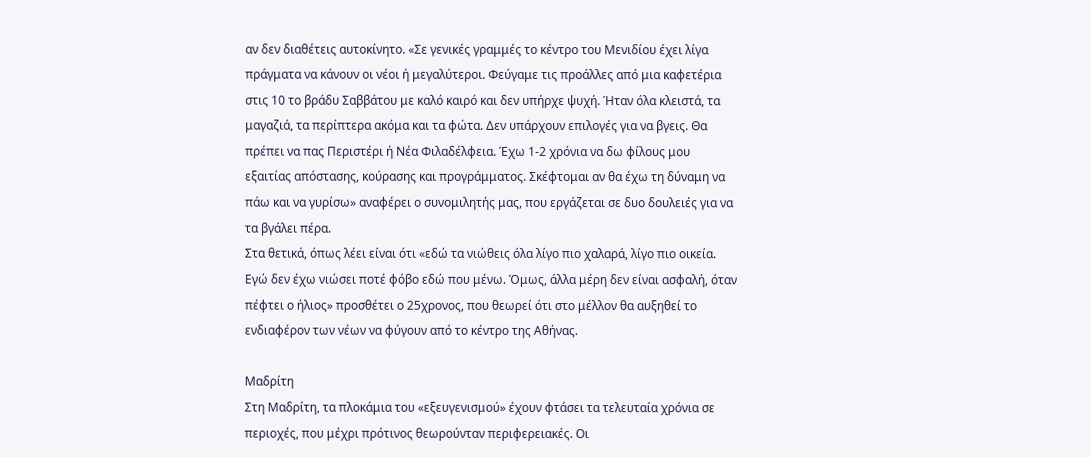αν δεν διαθέτεις αυτοκίνητο. «Σε γενικές γραμμές το κέντρο του Μενιδίου έχει λίγα πράγματα να κάνουν οι νέοι ή μεγαλύτεροι. Φεύγαμε τις προάλλες από μια καφετέρια στις 10 το βράδυ Σαββάτου με καλό καιρό και δεν υπήρχε ψυχή. Ήταν όλα κλειστά, τα μαγαζιά, τα περίπτερα ακόμα και τα φώτα. Δεν υπάρχουν επιλογές για να βγεις. Θα πρέπει να πας Περιστέρι ή Νέα Φιλαδέλφεια. Έχω 1-2 χρόνια να δω φίλους μου εξαιτίας απόστασης, κούρασης και προγράμματος. Σκέφτομαι αν θα έχω τη δύναμη να πάω και να γυρίσω» αναφέρει ο συνομιλητής μας, που εργάζεται σε δυο δουλειές για να τα βγάλει πέρα.
Στα θετικά, όπως λέει είναι ότι «εδώ τα νιώθεις όλα λίγο πιο χαλαρά, λίγο πιο οικεία. Εγώ δεν έχω νιώσει ποτέ φόβο εδώ που μένω. Όμως, άλλα μέρη δεν είναι ασφαλή, όταν πέφτει ο ήλιος» προσθέτει ο 25χρονος, που θεωρεί ότι στο μέλλον θα αυξηθεί το ενδιαφέρον των νέων να φύγουν από το κέντρο της Αθήνας.

Μαδρίτη
Στη Μαδρίτη, τα πλοκάμια του «εξευγενισμού» έχουν φτάσει τα τελευταία χρόνια σε περιοχές, που μέχρι πρότινος θεωρούνταν περιφερειακές. Οι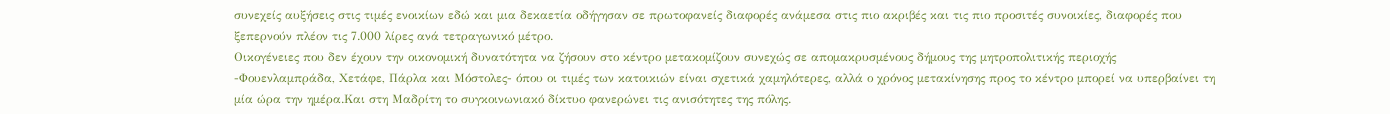συνεχείς αυξήσεις στις τιμές ενοικίων εδώ και μια δεκαετία οδήγησαν σε πρωτοφανείς διαφορές ανάμεσα στις πιο ακριβές και τις πιο προσιτές συνοικίες, διαφορές που ξεπερνούν πλέον τις 7.000 λίρες ανά τετραγωνικό μέτρο.
Οικογένειες που δεν έχουν την οικονομική δυνατότητα να ζήσουν στο κέντρο μετακομίζουν συνεχώς σε απομακρυσμένους δήμους της μητροπολιτικής περιοχής -Φουενλαμπράδα, Χετάφε, Πάρλα και Μόστολες- όπου οι τιμές των κατοικιών είναι σχετικά χαμηλότερες, αλλά ο χρόνος μετακίνησης προς το κέντρο μπορεί να υπερβαίνει τη μία ώρα την ημέρα.Και στη Μαδρίτη το συγκοινωνιακό δίκτυο φανερώνει τις ανισότητες της πόλης.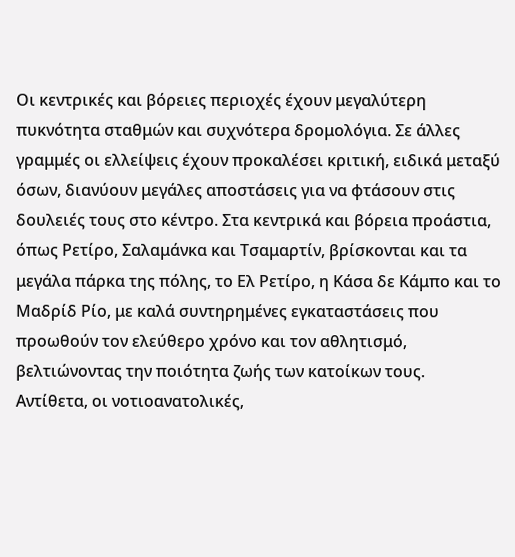Οι κεντρικές και βόρειες περιοχές έχουν μεγαλύτερη πυκνότητα σταθμών και συχνότερα δρομολόγια. Σε άλλες γραμμές οι ελλείψεις έχουν προκαλέσει κριτική, ειδικά μεταξύ όσων, διανύουν μεγάλες αποστάσεις για να φτάσουν στις δουλειές τους στο κέντρο. Στα κεντρικά και βόρεια προάστια, όπως Ρετίρο, Σαλαμάνκα και Τσαμαρτίν, βρίσκονται και τα μεγάλα πάρκα της πόλης, το Ελ Ρετίρο, η Κάσα δε Κάμπο και το Μαδρίδ Ρίο, με καλά συντηρημένες εγκαταστάσεις που προωθούν τον ελεύθερο χρόνο και τον αθλητισμό, βελτιώνοντας την ποιότητα ζωής των κατοίκων τους.
Αντίθετα, οι νοτιοανατολικές,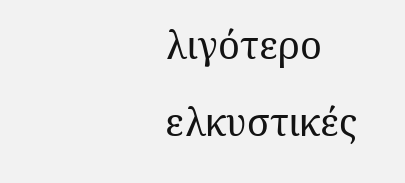λιγότερο ελκυστικές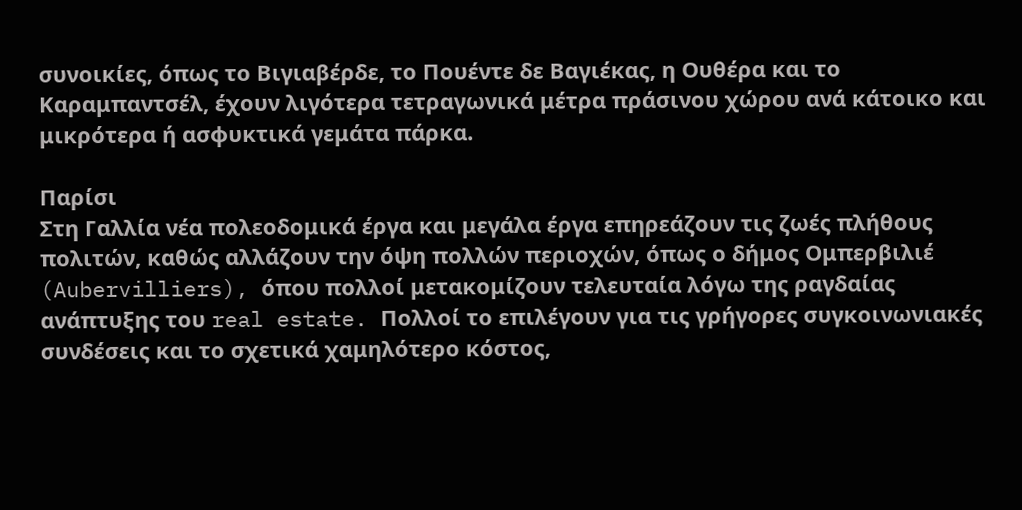συνοικίες, όπως το Βιγιαβέρδε, το Πουέντε δε Βαγιέκας, η Ουθέρα και το Καραμπαντσέλ, έχουν λιγότερα τετραγωνικά μέτρα πράσινου χώρου ανά κάτοικο και μικρότερα ή ασφυκτικά γεμάτα πάρκα.

Παρίσι
Στη Γαλλία νέα πολεοδομικά έργα και μεγάλα έργα επηρεάζουν τις ζωές πλήθους πολιτών, καθώς αλλάζουν την όψη πολλών περιοχών, όπως ο δήμος Ομπερβιλιέ (Aubervilliers), όπου πολλοί μετακομίζουν τελευταία λόγω της ραγδαίας ανάπτυξης του real estate. Πολλοί το επιλέγουν για τις γρήγορες συγκοινωνιακές συνδέσεις και το σχετικά χαμηλότερο κόστος,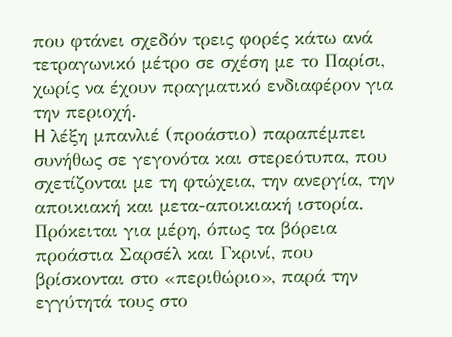που φτάνει σχεδόν τρεις φορές κάτω ανά τετραγωνικό μέτρο σε σχέση με το Παρίσι, χωρίς να έχουν πραγματικό ενδιαφέρον για την περιοχή.
H λέξη μπανλιέ (προάστιο) παραπέμπει συνήθως σε γεγονότα και στερεότυπα, που σχετίζονται με τη φτώχεια, την ανεργία, την αποικιακή και μετα-αποικιακή ιστορία. Πρόκειται για μέρη, όπως τα βόρεια προάστια Σαρσέλ και Γκρινί, που βρίσκονται στο «περιθώριο», παρά την εγγύτητά τους στο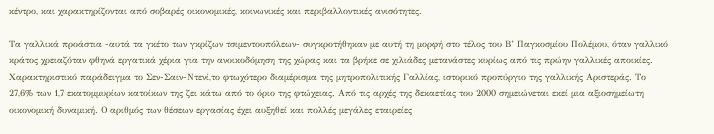κέντρο, και χαρακτηρίζονται από σοβαρές οικονομικές, κοινωνικές και περιβαλλοντικές ανισότητες.

Τα γαλλικά προάστια -αυτά τα γκέτο των γκρίζων τσιμεντουπόλεων- συγκροτήθηκαν με αυτή τη μορφή στο τέλος του Β’ Παγκοσμίου Πολέμου, όταν γαλλικό κράτος χρειαζόταν φθηνά εργατικά χέρια για την ανοικοδόμηση της χώρας και τα βρήκε σε χιλιάδες μετανάστες κυρίως από τις πρώην γαλλικές αποικίες.
Χαρακτηριστικό παράδειγμα το Σεν-Σαιν-Ντενί,το φτωχότερο διαμέρισμα της μητροπολιτικής Γαλλίας, ιστορικό προπύργιο της γαλλικής Αριστεράς. Το 27,6% των 1,7 εκατομμυρίων κατοίκων της ζει κάτω από το όριο της φτώχειας. Από τις αρχές της δεκαετίας του 2000 σημειώνεται εκεί μια αξιοσημείωτη οικονομική δυναμική. Ο αριθμός των θέσεων εργασίας έχει αυξηθεί και πολλές μεγάλες εταιρείες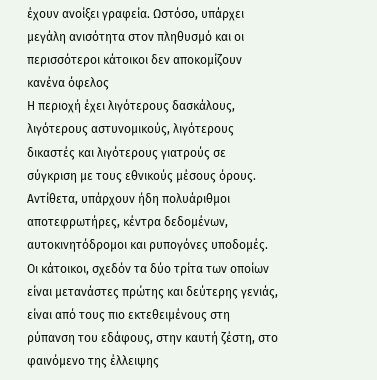έχουν ανοίξει γραφεία. Ωστόσο, υπάρχει μεγάλη ανισότητα στον πληθυσμό και οι περισσότεροι κάτοικοι δεν αποκομίζουν κανένα όφελος
Η περιοχή έχει λιγότερους δασκάλους, λιγότερους αστυνομικούς, λιγότερους δικαστές και λιγότερους γιατρούς σε σύγκριση με τους εθνικούς μέσους όρους. Αντίθετα, υπάρχουν ήδη πολυάριθμοι αποτεφρωτήρες, κέντρα δεδομένων, αυτοκινητόδρομοι και ρυπογόνες υποδομές. Οι κάτοικοι, σχεδόν τα δύο τρίτα των οποίων είναι μετανάστες πρώτης και δεύτερης γενιάς, είναι από τους πιο εκτεθειμένους στη ρύπανση του εδάφους, στην καυτή ζέστη, στο φαινόμενο της έλλειψης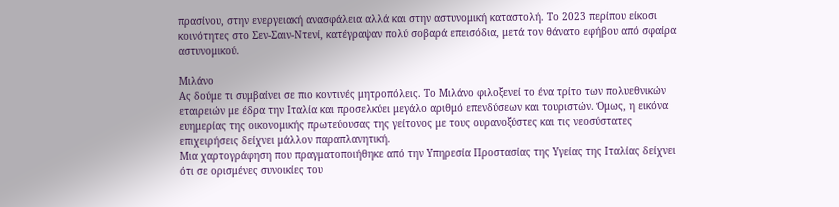πρασίνου, στην ενεργειακή ανασφάλεια αλλά και στην αστυνομική καταστολή. Το 2023 περίπου είκοσι κοινότητες στο Σεν-Σαιν-Ντενί, κατέγραψαν πολύ σοβαρά επεισόδια, μετά τον θάνατο εφήβου από σφαίρα αστυνομικού.

Μιλάνο
Ας δούμε τι συμβαίνει σε πιο κοντινές μητροπόλεις. Το Μιλάνο φιλοξενεί το ένα τρίτο των πολυεθνικών εταιρειών με έδρα την Ιταλία και προσελκύει μεγάλο αριθμό επενδύσεων και τουριστών. Όμως, η εικόνα ευημερίας της οικονομικής πρωτεύουσας της γείτονος με τους ουρανοξύστες και τις νεοσύστατες επιχειρήσεις δείχνει μάλλον παραπλανητική.
Μια χαρτογράφηση που πραγματοποιήθηκε από την Υπηρεσία Προστασίας της Υγείας της Ιταλίας δείχνει ότι σε ορισμένες συνοικίες του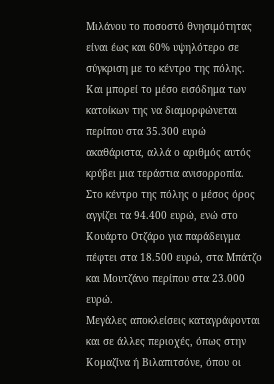Μιλάνου το ποσοστό θνησιμότητας είναι έως και 60% υψηλότερο σε σύγκριση με το κέντρο της πόλης. Και μπορεί το μέσο εισόδημα των κατοίκων της να διαμορφώνεται περίπου στα 35.300 ευρώ ακαθάριστα, αλλά ο αριθμός αυτός κρύβει μια τεράστια ανισορροπία. Στο κέντρο της πόλης ο μέσος όρος αγγίζει τα 94.400 ευρώ, ενώ στο Κουάρτο Οτζάρο για παράδειγμα πέφτει στα 18.500 ευρώ, στα Μπάτζο και Μουτζάνο περίπου στα 23.000 ευρώ.
Μεγάλες αποκλείσεις καταγράφονται και σε άλλες περιοχές, όπως στην Κομαζίνα ή Βιλαπιτσόνε, όπου οι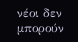νέοι δεν μπορούν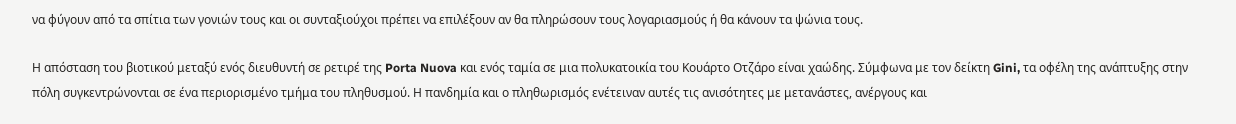να φύγουν από τα σπίτια των γονιών τους και οι συνταξιούχοι πρέπει να επιλέξουν αν θα πληρώσουν τους λογαριασμούς ή θα κάνουν τα ψώνια τους.

Η απόσταση του βιοτικού μεταξύ ενός διευθυντή σε ρετιρέ της Porta Nuova και ενός ταμία σε μια πολυκατοικία του Κουάρτο Οτζάρο είναι χαώδης. Σύμφωνα με τον δείκτη Gini, τα οφέλη της ανάπτυξης στην πόλη συγκεντρώνονται σε ένα περιορισμένο τμήμα του πληθυσμού. Η πανδημία και ο πληθωρισμός ενέτειναν αυτές τις ανισότητες με μετανάστες, ανέργους και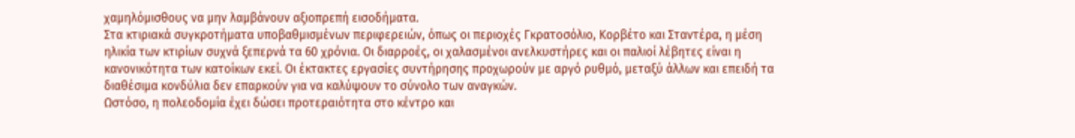χαμηλόμισθους να μην λαμβάνουν αξιοπρεπή εισοδήματα.
Στα κτιριακά συγκροτήματα υποβαθμισμένων περιφερειών, όπως οι περιοχές Γκρατοσόλιο, Κορβέτο και Σταντέρα, η μέση ηλικία των κτιρίων συχνά ξεπερνά τα 60 χρόνια. Οι διαρροές, οι χαλασμένοι ανελκυστήρες και οι παλιοί λέβητες είναι η κανονικότητα των κατοίκων εκεί. Οι έκτακτες εργασίες συντήρησης προχωρούν με αργό ρυθμό, μεταξύ άλλων και επειδή τα διαθέσιμα κονδύλια δεν επαρκούν για να καλύψουν το σύνολο των αναγκών.
Ωστόσο, η πολεοδομία έχει δώσει προτεραιότητα στο κέντρο και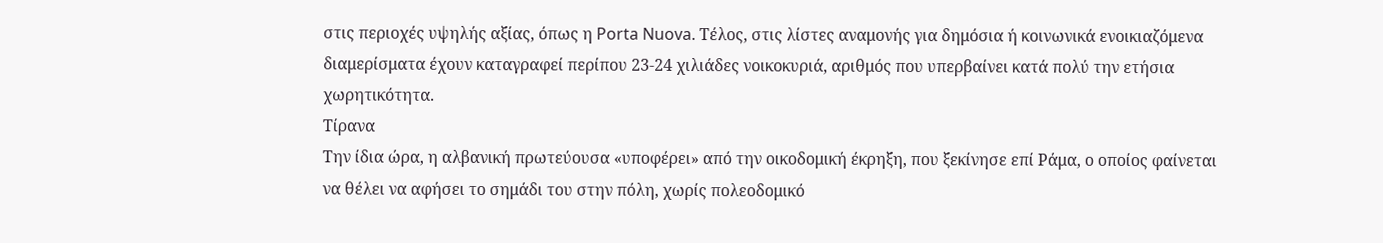στις περιοχές υψηλής αξίας, όπως η Porta Nuova. Τέλος, στις λίστες αναμονής για δημόσια ή κοινωνικά ενοικιαζόμενα διαμερίσματα έχουν καταγραφεί περίπου 23-24 χιλιάδες νοικοκυριά, αριθμός που υπερβαίνει κατά πολύ την ετήσια χωρητικότητα.
Τίρανα
Την ίδια ώρα, η αλβανική πρωτεύουσα «υποφέρει» από την οικοδομική έκρηξη, που ξεκίνησε επί Ράμα, ο οποίος φαίνεται να θέλει να αφήσει το σημάδι του στην πόλη, χωρίς πολεοδομικό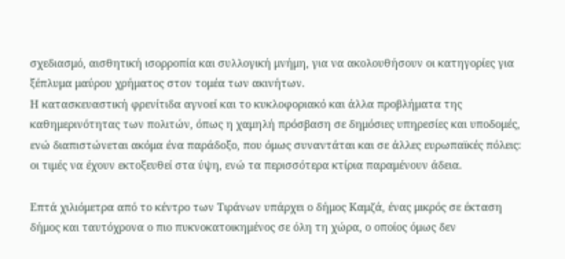σχεδιασμό, αισθητική ισορροπία και συλλογική μνήμη, για να ακολουθήσουν οι κατηγορίες για ξέπλυμα μαύρου χρήματος στον τομέα των ακινήτων.
Η κατασκευαστική φρενίτιδα αγνοεί και το κυκλοφοριακό και άλλα προβλήματα της καθημερινότητας των πολιτών, όπως η χαμηλή πρόσβαση σε δημόσιες υπηρεσίες και υποδομές, ενώ διαπιστώνεται ακόμα ένα παράδοξο, που όμως συναντάται και σε άλλες ευρωπαϊκές πόλεις: οι τιμές να έχουν εκτοξευθεί στα ύψη, ενώ τα περισσότερα κτίρια παραμένουν άδεια.

Επτά χιλιόμετρα από το κέντρο των Τιράνων υπάρχει ο δήμος Καμζά, ένας μικρός σε έκταση δήμος και ταυτόχρονα ο πιο πυκνοκατοικημένος σε όλη τη χώρα, ο οποίος όμως δεν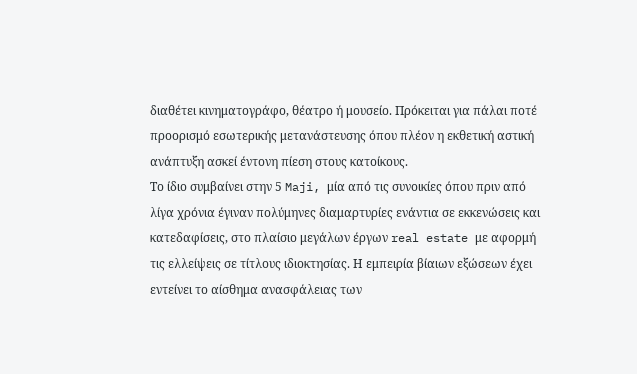διαθέτει κινηματογράφο, θέατρο ή μουσείο. Πρόκειται για πάλαι ποτέ προορισμό εσωτερικής μετανάστευσης όπου πλέον η εκθετική αστική ανάπτυξη ασκεί έντονη πίεση στους κατοίκους.
Το ίδιο συμβαίνει στην 5 Maji, μία από τις συνοικίες όπου πριν από λίγα χρόνια έγιναν πολύμηνες διαμαρτυρίες ενάντια σε εκκενώσεις και κατεδαφίσεις, στο πλαίσιο μεγάλων έργων real estate με αφορμή τις ελλείψεις σε τίτλους ιδιοκτησίας. Η εμπειρία βίαιων εξώσεων έχει εντείνει το αίσθημα ανασφάλειας των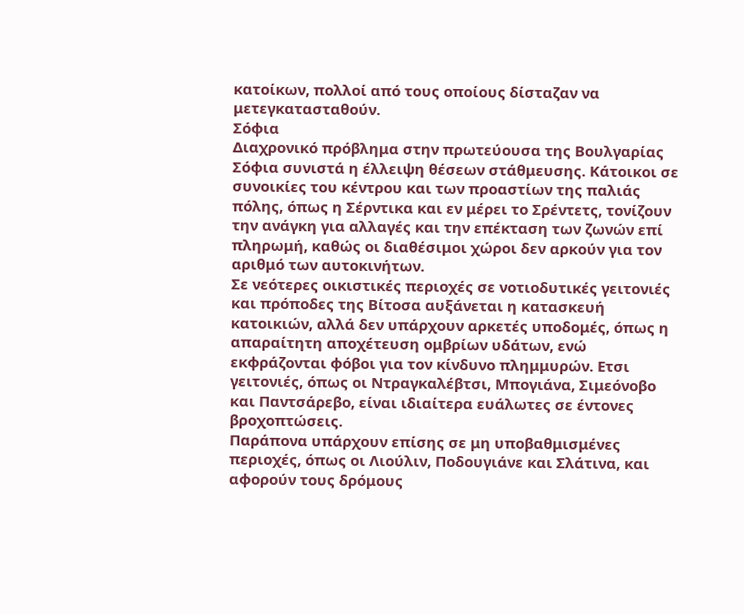κατοίκων, πολλοί από τους οποίους δίσταζαν να μετεγκατασταθούν.
Σόφια
Διαχρονικό πρόβλημα στην πρωτεύουσα της Βουλγαρίας Σόφια συνιστά η έλλειψη θέσεων στάθμευσης. Κάτοικοι σε συνοικίες του κέντρου και των προαστίων της παλιάς πόλης, όπως η Σέρντικα και εν μέρει το Σρέντετς, τονίζουν την ανάγκη για αλλαγές και την επέκταση των ζωνών επί πληρωμή, καθώς οι διαθέσιμοι χώροι δεν αρκούν για τον αριθμό των αυτοκινήτων.
Σε νεότερες οικιστικές περιοχές σε νοτιοδυτικές γειτονιές και πρόποδες της Βίτοσα αυξάνεται η κατασκευή κατοικιών, αλλά δεν υπάρχουν αρκετές υποδομές, όπως η απαραίτητη αποχέτευση ομβρίων υδάτων, ενώ εκφράζονται φόβοι για τον κίνδυνο πλημμυρών. Ετσι γειτονιές, όπως οι Ντραγκαλέβτσι, Μπογιάνα, Σιμεόνοβο και Παντσάρεβο, είναι ιδιαίτερα ευάλωτες σε έντονες βροχοπτώσεις.
Παράπονα υπάρχουν επίσης σε μη υποβαθμισμένες περιοχές, όπως οι Λιούλιν, Ποδουγιάνε και Σλάτινα, και αφορούν τους δρόμους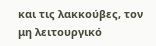και τις λακκούβες, τον μη λειτουργικό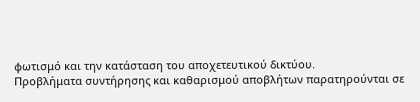φωτισμό και την κατάσταση του αποχετευτικού δικτύου.
Προβλήματα συντήρησης και καθαρισμού αποβλήτων παρατηρούνται σε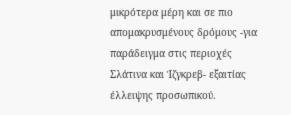μικρότερα μέρη και σε πιο απομακρυσμένους δρόμους -για παράδειγμα στις περιοχές Σλάτινα και Ίζγκρεβ- εξαιτίας έλλειψης προσωπικού.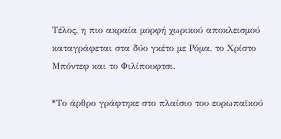Τέλος, η πιο ακραία μορφή χωρικού αποκλεισμού καταγράφεται στα δύο γκέτο με Ρόμα, το Χρίστο Μπόντεφ και το Φιλίπουφτσι.

*Το άρθρο γράφτηκε στο πλαίσιο του ευρωπαϊκού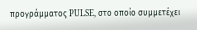προγράμματος PULSE, στο οποίο συμμετέχει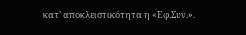κατ’ αποκλειστικότητα η «Εφ.Συν.».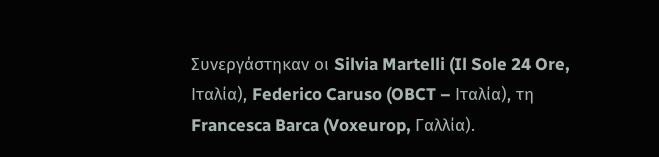Συνεργάστηκαν οι Silvia Martelli (Il Sole 24 Ore, Ιταλία), Federico Caruso (OBCT – Ιταλία), τη Francesca Barca (Voxeurop, Γαλλία).